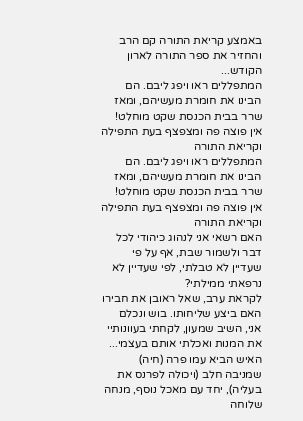באמצע קריאת התורה קם הרב והחזיר את ספר התורה לארון הקודש...
המתפללים ראו ויפג ליבם. הם הבינו את חומרת מעשיהם, ומאז שרר בבית הכנסת שקט מוחלט! אין פוצה פה ומצפצף בעת התפילה וקריאת התורה
המתפללים ראו ויפג ליבם. הם הבינו את חומרת מעשיהם, ומאז שרר בבית הכנסת שקט מוחלט! אין פוצה פה ומצפצף בעת התפילה וקריאת התורה
האם רשאי אני לנהוג כיהודי לכל דבר ולשמור שבת, אף על פי שעדיין לא טבלתי, לפי שעדיין לא נרפאתי ממילתי?
לקראת ערב, שאל ראובן את חבירו האם ביצע שליחותו. בוש ונכלם אני, השיב שמעון, לקחתי בעוונותיי את המנות ואכלתי אותם בעצמי...
האיש הביא עמו פרה (חיה) שמניבה חלב (ויכולה לפרנס את בעליה), יחד עם מאכל נוסף, מנחה שלוחה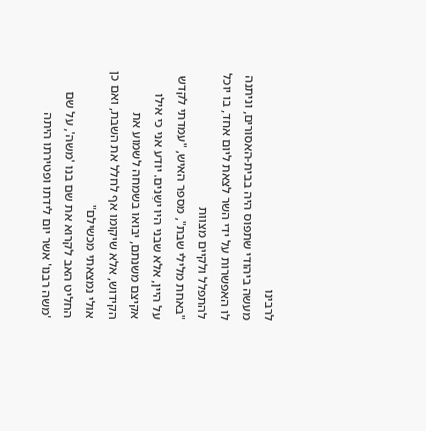לרבינו
מעשה ביהודי שתפוס היה בבית-האסורים, וניתנה לו האפשרות על ידי השר לצאת ליום אחד, בו יוכל להתפלל ולקיים מצוות
"באחת מלילי שבת", מספר האיש, "עמדתי לקדש על היין, אלא שבני היו ישֵנים. יודע אני כי אילו אקיצם משנתם, יבואו בשמחה לשמוע את הקידוש, אלא שיקומו אף לחלל את השבת, ואם כן אולי נמצאתי מכשילם"
החליט האב לקרוא את שם בנו 'משה', על שם 'משה רבנו' אשר יום לידתו ופטירתו היתה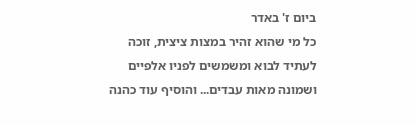ביום ז' באדר
כל מי שהוא זהיר במצות ציצית, זוכה לעתיד לבוא ומשמשים לפניו אלפיים ושמונה מאות עבדים... והוסיף עוד כהנה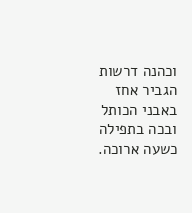וכהנה דרשות
הגביר אחז באבני הכותל ובכה בתפילה כשעה ארוכה.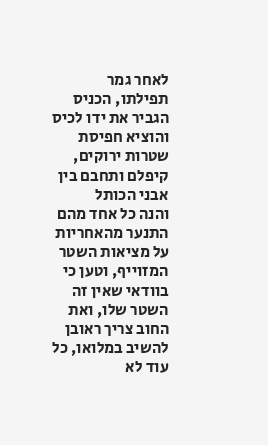לאחר גמר תפילתו, הכניס הגביר את ידו לכיס והוציא חפיסת שטרות ירוקים, קיפלם ותחבם בין אבני הכותל
והנה כל אחד מהם התנער מהאחריות על מציאות השטר המזוייף, וטען כי בוודאי שאין זה השטר שלו, ואת החוב צריך ראובן להשיב במלואו, כל עוד לא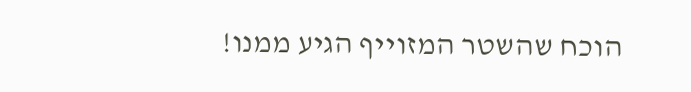הוכח שהשטר המזוייף הגיע ממנו!